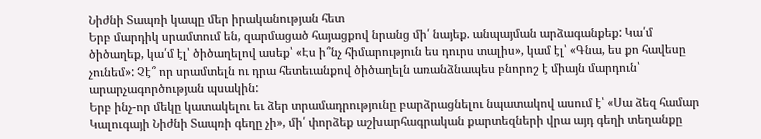Նիժնի Տապռի կապը մեր իրականության հետ
Երբ մարդիկ սրամտում են, զարմացած հայացքով նրանց մի՛ նայեք. անպայման արձագանքեք: Կա՛մ ծիծաղեք, կա՛մ էլ՝ ծիծաղելով ասեք՝ «Էս ի՞նչ հիմարություն ես դուրս տալիս», կամ էլ՝ «Գնա, ես քո հավեսը չունեմ»: Չէ՞ որ սրամտելն ու դրա հետեւանքով ծիծաղելն առանձնապես բնորոշ է միայն մարդուն՝ արարչագործության պսակին:
Երբ ինչ-որ մեկը կատակելու եւ ձեր տրամադրությունը բարձրացնելու նպատակով ասում է՝ «Սա ձեզ համար Կալուգայի Նիժնի Տապռի գեղը չի», մի՛ փորձեք աշխարհագրական քարտեզների վրա այդ գեղի տեղանքը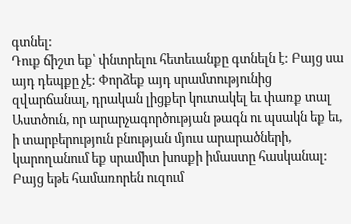գտնել:
Դուք ճիշտ եք՝ փնտրելու հետեւանքը գտնելն է: Բայց սա այդ դեպքը չէ: Փորձեք այդ սրամտությունից զվարճանալ, դրական լիցքեր կուտակել եւ փառք տալ Աստծուն, որ արարչագործության թագն ու պսակն եք եւ, ի տարբերություն բնության մյուս արարածների, կարողանում եք սրամիտ խոսքի իմաստը հասկանալ:
Բայց եթե համառորեն ուզում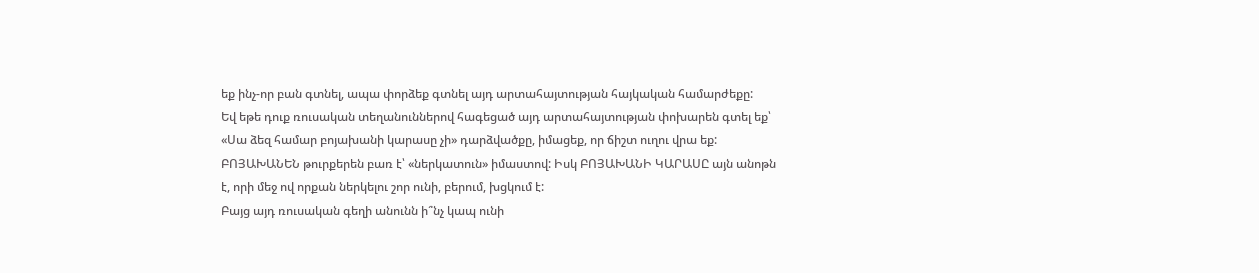եք ինչ-որ բան գտնել, ապա փորձեք գտնել այդ արտահայտության հայկական համարժեքը:
Եվ եթե դուք ռուսական տեղանուններով հագեցած այդ արտահայտության փոխարեն գտել եք՝ «Սա ձեզ համար բոյախանի կարասը չի» դարձվածքը, իմացեք, որ ճիշտ ուղու վրա եք:
ԲՈՅԱԽԱՆԵՆ թուրքերեն բառ է՝ «ներկատուն» իմաստով: Իսկ ԲՈՅԱԽԱՆԻ ԿԱՐԱՍԸ այն անոթն է, որի մեջ ով որքան ներկելու շոր ունի, բերում, խցկում է:
Բայց այդ ռուսական գեղի անունն ի՞նչ կապ ունի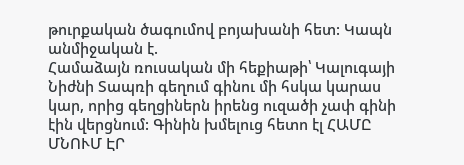թուրքական ծագումով բոյախանի հետ: Կապն անմիջական է.
Համաձայն ռուսական մի հեքիաթի՝ Կալուգայի Նիժնի Տապռի գեղում գինու մի հսկա կարաս կար, որից գեղցիներն իրենց ուզածի չափ գինի էին վերցնում: Գինին խմելուց հետո էլ ՀԱՄԸ ՄՆՈՒՄ ԷՐ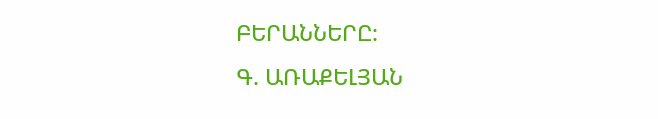ԲԵՐԱՆՆԵՐԸ:
Գ. ԱՌԱՔԵԼՅԱՆ